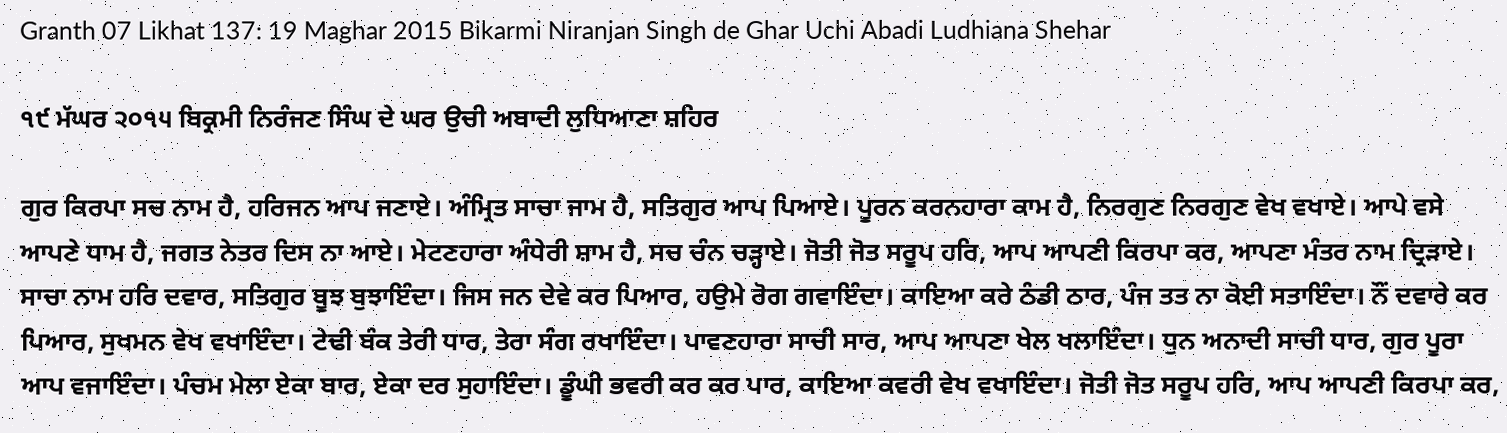Granth 07 Likhat 137: 19 Maghar 2015 Bikarmi Niranjan Singh de Ghar Uchi Abadi Ludhiana Shehar

੧੯ ਮੱਘਰ ੨੦੧੫ ਬਿਕ੍ਰਮੀ ਨਿਰੰਜਣ ਸਿੰਘ ਦੇ ਘਰ ਉਚੀ ਅਬਾਦੀ ਲੁਧਿਆਣਾ ਸ਼ਹਿਰ

ਗੁਰ ਕਿਰਪਾ ਸਚ ਨਾਮ ਹੈ, ਹਰਿਜਨ ਆਪ ਜਣਾਏ। ਅੰਮ੍ਰਿਤ ਸਾਚਾ ਜਾਮ ਹੈ, ਸਤਿਗੁਰ ਆਪ ਪਿਆਏ। ਪੂਰਨ ਕਰਨਹਾਰਾ ਕਾਮ ਹੈ, ਨਿਰਗੁਣ ਨਿਰਗੁਣ ਵੇਖ ਵਖਾਏ। ਆਪੇ ਵਸੇ ਆਪਣੇ ਧਾਮ ਹੈ, ਜਗਤ ਨੇਤਰ ਦਿਸ ਨਾ ਆਏ। ਮੇਟਣਹਾਰਾ ਅੰਧੇਰੀ ਸ਼ਾਮ ਹੈ, ਸਚ ਚੰਨ ਚੜ੍ਹਾਏ। ਜੋਤੀ ਜੋਤ ਸਰੂਪ ਹਰਿ, ਆਪ ਆਪਣੀ ਕਿਰਪਾ ਕਰ, ਆਪਣਾ ਮੰਤਰ ਨਾਮ ਦ੍ਰਿੜਾਏ। ਸਾਚਾ ਨਾਮ ਹਰਿ ਦਵਾਰ, ਸਤਿਗੁਰ ਬੂਝ ਬੁਝਾਇੰਦਾ। ਜਿਸ ਜਨ ਦੇਵੇ ਕਰ ਪਿਆਰ, ਹਉਮੇ ਰੋਗ ਗਵਾਇੰਦਾ। ਕਾਇਆ ਕਰੇ ਠੰਡੀ ਠਾਰ, ਪੰਜ ਤਤ ਨਾ ਕੋਈ ਸਤਾਇੰਦਾ। ਨੌਂ ਦਵਾਰੇ ਕਰ ਪਿਆਰ, ਸੁਖਮਨ ਵੇਖ ਵਖਾਇੰਦਾ। ਟੇਢੀ ਬੰਕ ਤੇਰੀ ਧਾਰ, ਤੇਰਾ ਸੰਗ ਰਖਾਇੰਦਾ। ਪਾਵਣਹਾਰਾ ਸਾਚੀ ਸਾਰ, ਆਪ ਆਪਣਾ ਖੇਲ ਖਲਾਇੰਦਾ। ਧੁਨ ਅਨਾਦੀ ਸਾਚੀ ਧਾਰ, ਗੁਰ ਪੂਰਾ ਆਪ ਵਜਾਇੰਦਾ। ਪੰਚਮ ਮੇਲਾ ਏਕਾ ਬਾਰ, ਏਕਾ ਦਰ ਸੁਹਾਇੰਦਾ। ਡੂੰਘੀ ਭਵਰੀ ਕਰ ਕਰ ਪਾਰ, ਕਾਇਆ ਕਵਰੀ ਵੇਖ ਵਖਾਇੰਦਾ। ਜੋਤੀ ਜੋਤ ਸਰੂਪ ਹਰਿ, ਆਪ ਆਪਣੀ ਕਿਰਪਾ ਕਰ,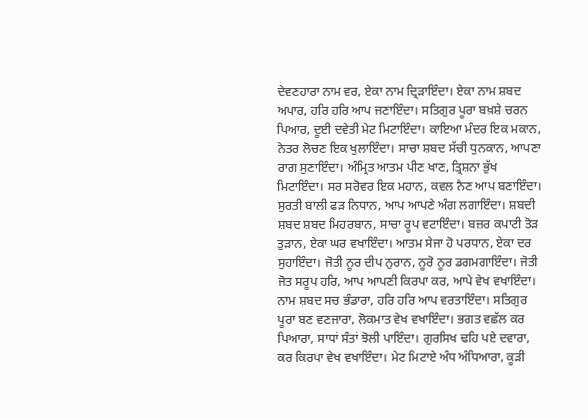ਦੇਵਣਹਾਰਾ ਨਾਮ ਵਰ, ਏਕਾ ਨਾਮ ਦ੍ਰਿੜਾਇੰਦਾ। ਏਕਾ ਨਾਮ ਸ਼ਬਦ ਅਪਾਰ, ਹਰਿ ਹਰਿ ਆਪ ਜਣਾਇੰਦਾ। ਸਤਿਗੁਰ ਪੂਰਾ ਬਖ਼ਸ਼ੇ ਚਰਨ ਪਿਆਰ, ਦੂਈ ਦਵੇਤੀ ਮੇਟ ਮਿਟਾਇੰਦਾ। ਕਾਇਆ ਮੰਦਰ ਇਕ ਮਕਾਨ, ਨੇਤਰ ਲੋਚਣ ਇਕ ਖੁਲਾਇੰਦਾ। ਸਾਚਾ ਸ਼ਬਦ ਸੱਚੀ ਧੁਨਕਾਨ, ਆਪਣਾ ਰਾਗ ਸੁਣਾਇੰਦਾ। ਅੰਮ੍ਰਿਤ ਆਤਮ ਪੀਣ ਖਾਣ, ਤ੍ਰਿਸ਼ਨਾ ਭੁੱਖ ਮਿਟਾਇੰਦਾ। ਸਰ ਸਰੋਵਰ ਇਕ ਮਹਾਨ, ਕਵਲ ਨੈਣ ਆਪ ਬਣਾਇੰਦਾ। ਸੁਰਤੀ ਬਾਲੀ ਫੜ ਨਿਧਾਨ, ਆਪ ਆਪਣੇ ਅੰਗ ਲਗਾਇੰਦਾ। ਸ਼ਬਦੀ ਸ਼ਬਦ ਸ਼ਬਦ ਮਿਹਰਬਾਨ, ਸਾਚਾ ਰੂਪ ਵਟਾਇੰਦਾ। ਬਜ਼ਰ ਕਪਾਟੀ ਤੋੜ ਤੁੜਾਨ, ਏਕਾ ਘਰ ਵਖਾਇੰਦਾ। ਆਤਮ ਸੇਜਾ ਹੋ ਪਰਧਾਨ, ਏਕਾ ਦਰ ਸੁਹਾਇੰਦਾ। ਜੋਤੀ ਨੂਰ ਦੀਪ ਨੁਰਾਨ, ਨੂਰੋ ਨੂਰ ਡਗਮਗਾਇੰਦਾ। ਜੋਤੀ ਜੋਤ ਸਰੂਪ ਹਰਿ, ਆਪ ਆਪਣੀ ਕਿਰਪਾ ਕਰ, ਆਪੇ ਵੇਖ ਵਖਾਇੰਦਾ। ਨਾਮ ਸ਼ਬਦ ਸਚ ਭੰਡਾਰਾ, ਹਰਿ ਹਰਿ ਆਪ ਵਰਤਾਇੰਦਾ। ਸਤਿਗੁਰ ਪੂਰਾ ਬਣ ਵਣਜਾਰਾ, ਲੋਕਮਾਤ ਵੇਖ ਵਖਾਇੰਦਾ। ਭਗਤ ਵਛੱਲ ਕਰ ਪਿਆਰਾ, ਸਾਧਾਂ ਸੰਤਾਂ ਝੋਲੀ ਪਾਇੰਦਾ। ਗੁਰਸਿਖ ਢਹਿ ਪਏ ਦਵਾਰਾ, ਕਰ ਕਿਰਪਾ ਵੇਖ ਵਖਾਇੰਦਾ। ਮੇਟ ਮਿਟਾਏ ਅੰਧ ਅੰਧਿਆਰਾ, ਕੂੜੀ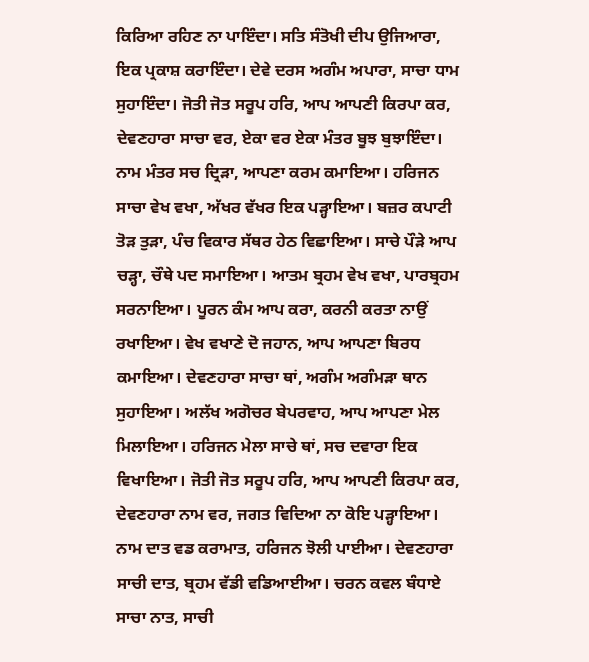ਕਿਰਿਆ ਰਹਿਣ ਨਾ ਪਾਇੰਦਾ। ਸਤਿ ਸੰਤੋਖੀ ਦੀਪ ਉਜਿਆਰਾ, ਇਕ ਪ੍ਰਕਾਸ਼ ਕਰਾਇੰਦਾ। ਦੇਵੇ ਦਰਸ ਅਗੰਮ ਅਪਾਰਾ, ਸਾਚਾ ਧਾਮ ਸੁਹਾਇੰਦਾ। ਜੋਤੀ ਜੋਤ ਸਰੂਪ ਹਰਿ, ਆਪ ਆਪਣੀ ਕਿਰਪਾ ਕਰ, ਦੇਵਣਹਾਰਾ ਸਾਚਾ ਵਰ, ਏਕਾ ਵਰ ਏਕਾ ਮੰਤਰ ਬੂਝ ਬੁਝਾਇੰਦਾ। ਨਾਮ ਮੰਤਰ ਸਚ ਦ੍ਰਿੜਾ, ਆਪਣਾ ਕਰਮ ਕਮਾਇਆ। ਹਰਿਜਨ ਸਾਚਾ ਵੇਖ ਵਖਾ, ਅੱਖਰ ਵੱਖਰ ਇਕ ਪੜ੍ਹਾਇਆ। ਬਜ਼ਰ ਕਪਾਟੀ ਤੋੜ ਤੁੜਾ, ਪੰਚ ਵਿਕਾਰ ਸੱਥਰ ਹੇਠ ਵਿਛਾਇਆ। ਸਾਚੇ ਪੌੜੇ ਆਪ ਚੜ੍ਹਾ, ਚੌਥੇ ਪਦ ਸਮਾਇਆ। ਆਤਮ ਬ੍ਰਹਮ ਵੇਖ ਵਖਾ, ਪਾਰਬ੍ਰਹਮ ਸਰਨਾਇਆ। ਪੂਰਨ ਕੰਮ ਆਪ ਕਰਾ, ਕਰਨੀ ਕਰਤਾ ਨਾਉਂ ਰਖਾਇਆ। ਵੇਖ ਵਖਾਣੇ ਦੋ ਜਹਾਨ, ਆਪ ਆਪਣਾ ਬਿਰਧ ਕਮਾਇਆ। ਦੇਵਣਹਾਰਾ ਸਾਚਾ ਥਾਂ, ਅਗੰਮ ਅਗੰਮੜਾ ਥਾਨ ਸੁਹਾਇਆ। ਅਲੱਖ ਅਗੋਚਰ ਬੇਪਰਵਾਹ, ਆਪ ਆਪਣਾ ਮੇਲ ਮਿਲਾਇਆ। ਹਰਿਜਨ ਮੇਲਾ ਸਾਚੇ ਥਾਂ, ਸਚ ਦਵਾਰਾ ਇਕ ਵਿਖਾਇਆ। ਜੋਤੀ ਜੋਤ ਸਰੂਪ ਹਰਿ, ਆਪ ਆਪਣੀ ਕਿਰਪਾ ਕਰ, ਦੇਵਣਹਾਰਾ ਨਾਮ ਵਰ, ਜਗਤ ਵਿਦਿਆ ਨਾ ਕੋਇ ਪੜ੍ਹਾਇਆ। ਨਾਮ ਦਾਤ ਵਡ ਕਰਾਮਾਤ, ਹਰਿਜਨ ਝੋਲੀ ਪਾਈਆ। ਦੇਵਣਹਾਰਾ ਸਾਚੀ ਦਾਤ, ਬ੍ਰਹਮ ਵੱਡੀ ਵਡਿਆਈਆ। ਚਰਨ ਕਵਲ ਬੰਧਾਏ ਸਾਚਾ ਨਾਤ, ਸਾਚੀ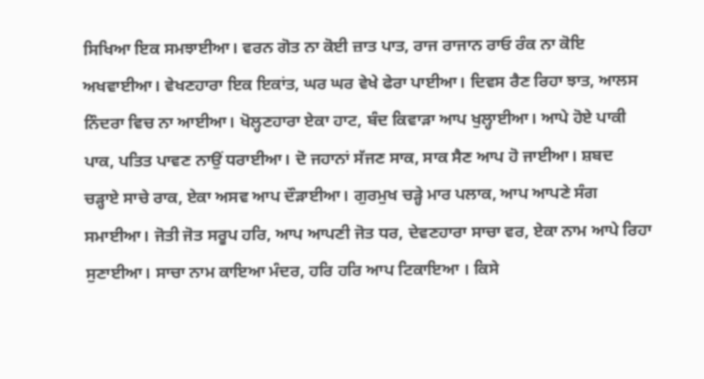ਸਿਖਿਆ ਇਕ ਸਮਝਾਈਆ। ਵਰਨ ਗੋਤ ਨਾ ਕੋਈ ਜ਼ਾਤ ਪਾਤ, ਰਾਜ ਰਾਜਾਨ ਰਾਓ ਰੰਕ ਨਾ ਕੋਇ ਅਖਵਾਈਆ। ਵੇਖਣਹਾਰਾ ਇਕ ਇਕਾਂਤ, ਘਰ ਘਰ ਵੇਖੇ ਫੇਰਾ ਪਾਈਆ। ਦਿਵਸ ਰੈਣ ਰਿਹਾ ਝਾਤ, ਆਲਸ ਨਿੰਦਰਾ ਵਿਚ ਨਾ ਆਈਆ। ਖੋਲ੍ਹਣਹਾਰਾ ਏਕਾ ਹਾਟ, ਬੰਦ ਕਿਵਾੜਾ ਆਪ ਖੁਲ੍ਹਾਈਆ। ਆਪੇ ਹੋਏ ਪਾਕੀ ਪਾਕ, ਪਤਿਤ ਪਾਵਣ ਨਾਉਂ ਧਰਾਈਆ। ਦੋ ਜਹਾਨਾਂ ਸੱਜਣ ਸਾਕ, ਸਾਕ ਸੈਣ ਆਪ ਹੋ ਜਾਈਆ। ਸ਼ਬਦ ਚੜ੍ਹਾਏ ਸਾਚੇ ਰਾਕ, ਏਕਾ ਅਸਵ ਆਪ ਦੌੜਾਈਆ। ਗੁਰਮੁਖ ਚੜ੍ਹੇ ਮਾਰ ਪਲਾਕ, ਆਪ ਆਪਣੇ ਸੰਗ ਸਮਾਈਆ। ਜੋਤੀ ਜੋਤ ਸਰੂਪ ਹਰਿ, ਆਪ ਆਪਣੀ ਜੋਤ ਧਰ, ਦੇਵਣਹਾਰਾ ਸਾਚਾ ਵਰ, ਏਕਾ ਨਾਮ ਆਪੇ ਰਿਹਾ ਸੁਣਾਈਆ। ਸਾਚਾ ਨਾਮ ਕਾਇਆ ਮੰਦਰ, ਹਰਿ ਹਰਿ ਆਪ ਟਿਕਾਇਆ । ਕਿਸੇ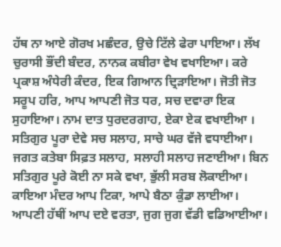ਹੱਥ ਨਾ ਆਏ ਗੋਰਖ ਮਛੰਦਰ, ਉਚੇ ਟਿੱਲੇ ਫੇਰਾ ਪਾਇਆ। ਲੱਖ ਚੁਰਾਸੀ ਭੌਂਦੀ ਬੰਦਰ, ਨਾਨਕ ਕਬੀਰਾ ਵੇਖ ਵਖਾਇਆ। ਕਰੇ ਪ੍ਰਕਾਸ਼ ਅੰਧੇਰੀ ਕੰਦਰ, ਇਕ ਗਿਆਨ ਦ੍ਰਿੜਾਇਆ। ਜੋਤੀ ਜੋਤ ਸਰੂਪ ਹਰਿ, ਆਪ ਆਪਣੀ ਜੋਤ ਧਰ, ਸਚ ਦਵਾਰਾ ਇਕ ਸੁਹਾਇਆ। ਨਾਮ ਦਾਤ ਧੁਰਦਰਗਾਹ, ਏਕਾ ਏਕ ਵਖਾਈਆ । ਸਤਿਗੁਰ ਪੂਰਾ ਦੇਵੇ ਸਚ ਸਲਾਹ, ਸਾਚੇ ਘਰ ਵੱਜੇ ਵਧਾਈਆ। ਜਗਤ ਕਤੇਬਾ ਸਿਫ਼ਤ ਸਲਾਹ, ਸਲਾਹੀ ਸਲਾਹ ਜਣਾਈਆ। ਬਿਨ ਸਤਿਗੁਰ ਪੂਰੇ ਕੋਈ ਨਾ ਸਕੇ ਵਖਾ, ਭੁੱਲੀ ਸਰਬ ਲੋਕਾਈਆ। ਕਾਇਆ ਮੰਦਰ ਆਪ ਟਿਕਾ, ਆਪੇ ਬੈਠਾ ਕੁੰਡਾ ਲਾਈਆ। ਆਪਣੀ ਹੱਥੀਂ ਆਪ ਦਏ ਵਰਤਾ, ਜੁਗ ਜੁਗ ਵੱਡੀ ਵਡਿਆਈਆ।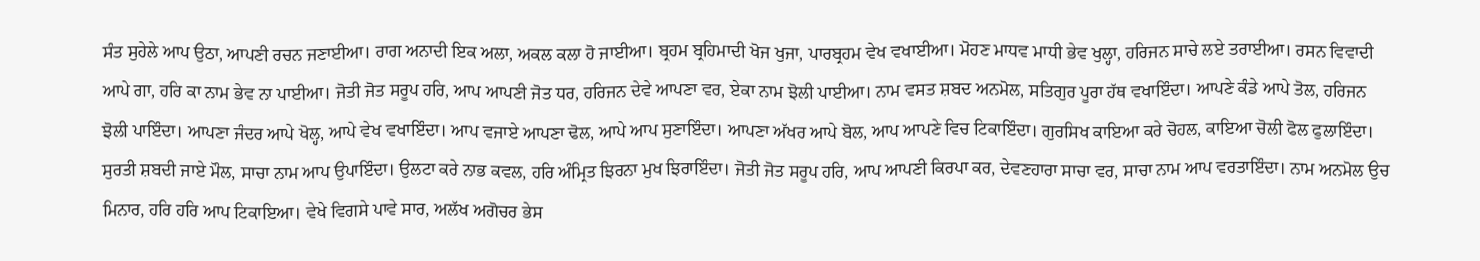ਸੰਤ ਸੁਹੇਲੇ ਆਪ ਉਠਾ, ਆਪਣੀ ਰਚਨ ਜਣਾਈਆ। ਰਾਗ ਅਨਾਦੀ ਇਕ ਅਲਾ, ਅਕਲ ਕਲਾ ਹੋ ਜਾਈਆ। ਬ੍ਰਹਮ ਬ੍ਰਹਿਮਾਦੀ ਖੋਜ ਖੁਜਾ, ਪਾਰਬ੍ਰਹਮ ਵੇਖ ਵਖਾਈਆ। ਮੋਹਣ ਮਾਧਵ ਮਾਧੀ ਭੇਵ ਖੁਲ੍ਹਾ, ਹਰਿਜਨ ਸਾਚੇ ਲਏ ਤਰਾਈਆ। ਰਸਨ ਵਿਵਾਦੀ ਆਪੇ ਗਾ, ਹਰਿ ਕਾ ਨਾਮ ਭੇਵ ਨਾ ਪਾਈਆ। ਜੋਤੀ ਜੋਤ ਸਰੂਪ ਹਰਿ, ਆਪ ਆਪਣੀ ਜੋਤ ਧਰ, ਹਰਿਜਨ ਦੇਵੇ ਆਪਣਾ ਵਰ, ਏਕਾ ਨਾਮ ਝੋਲੀ ਪਾਈਆ। ਨਾਮ ਵਸਤ ਸ਼ਬਦ ਅਨਮੋਲ, ਸਤਿਗੁਰ ਪੂਰਾ ਹੱਥ ਵਖਾਇੰਦਾ। ਆਪਣੇ ਕੰਡੇ ਆਪੇ ਤੋਲ, ਹਰਿਜਨ ਝੋਲੀ ਪਾਇੰਦਾ। ਆਪਣਾ ਜੰਦਰ ਆਪੇ ਖੋਲ੍ਹ, ਆਪੇ ਵੇਖ ਵਖਾਇੰਦਾ। ਆਪ ਵਜਾਏ ਆਪਣਾ ਢੋਲ, ਆਪੇ ਆਪ ਸੁਣਾਇੰਦਾ। ਆਪਣਾ ਅੱਖਰ ਆਪੇ ਬੋਲ, ਆਪ ਆਪਣੇ ਵਿਚ ਟਿਕਾਇੰਦਾ। ਗੁਰਸਿਖ ਕਾਇਆ ਕਰੇ ਚੋਹਲ, ਕਾਇਆ ਚੋਲੀ ਫੋਲ ਫੁਲਾਇੰਦਾ। ਸੁਰਤੀ ਸ਼ਬਦੀ ਜਾਏ ਮੌਲ, ਸਾਚਾ ਨਾਮ ਆਪ ਉਪਾਇੰਦਾ। ਉਲਟਾ ਕਰੇ ਨਾਭ ਕਵਲ, ਹਰਿ ਅੰਮ੍ਰਿਤ ਝਿਰਨਾ ਮੁਖ ਝਿਰਾਇੰਦਾ। ਜੋਤੀ ਜੋਤ ਸਰੂਪ ਹਰਿ, ਆਪ ਆਪਣੀ ਕਿਰਪਾ ਕਰ, ਦੇਵਣਹਾਰਾ ਸਾਚਾ ਵਰ, ਸਾਚਾ ਨਾਮ ਆਪ ਵਰਤਾਇੰਦਾ। ਨਾਮ ਅਨਮੋਲ ਉਚ ਮਿਨਾਰ, ਹਰਿ ਹਰਿ ਆਪ ਟਿਕਾਇਆ। ਵੇਖੇ ਵਿਗਸੇ ਪਾਵੇ ਸਾਰ, ਅਲੱਖ ਅਗੋਚਰ ਭੇਸ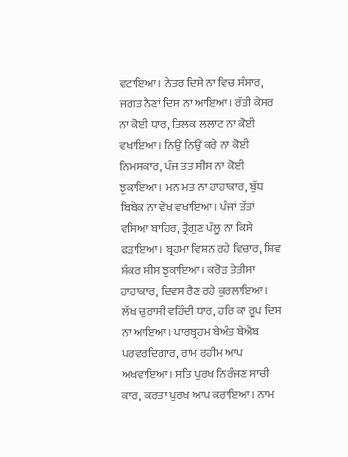ਵਟਾਇਆ। ਨੇਤਰ ਦਿਸੇ ਨਾ ਵਿਚ ਸੰਸਾਰ, ਜਗਤ ਨੈਣਾਂ ਦਿਸ ਨਾ ਆਇਆ। ਰੱਤੀ ਕੇਸਰ ਨਾ ਕੋਈ ਧਾਰ, ਤਿਲਕ ਲਲਾਟ ਨਾ ਕੋਈ ਵਖਾਇਆ। ਨਿਉਂ ਨਿਉਂ ਕਰੇ ਨਾ ਕੋਈ ਨਿਮਸਕਾਰ, ਪੰਜ ਤਤ ਸੀਸ ਨਾ ਕੋਈ ਝੁਕਾਇਆ। ਮਨ ਮਤ ਨਾ ਹਾਹਾਕਾਰ, ਬੁੱਧ ਬਿਬੇਕ ਨਾ ਵੇਖ ਵਖਾਇਆ। ਪੰਜਾਂ ਤੱਤਾਂ ਵਸਿਆ ਬਾਹਿਰ, ਤ੍ਰੈਗੁਣ ਪੱਲੂ ਨਾ ਕਿਸੇ ਫੜਾਇਆ। ਬ੍ਰਹਮਾ ਵਿਸ਼ਨ ਰਹੇ ਵਿਚਾਰ, ਸ਼ਿਵ ਸ਼ੰਕਰ ਸੀਸ ਝੁਕਾਇਆ। ਕਰੋੜ ਤੇਤੀਸਾ ਹਾਹਾਕਾਰ, ਦਿਵਸ ਰੈਣ ਰਹੇ ਕੁਰਲਾਇਆ। ਲੱਖ ਚੁਰਾਸੀ ਵਹਿੰਦੀ ਧਾਰ, ਹਰਿ ਕਾ ਰੂਪ ਦਿਸ ਨਾ ਆਇਆ। ਪਾਰਬ੍ਰਹਮ ਬੇਅੰਤ ਬੇਐਬ ਪਰਵਰਦਿਗਾਰ, ਰਾਮ ਰਹੀਮ ਆਪ ਅਖਵਾਇਆ। ਸਤਿ ਪੁਰਖ ਨਿਰੰਜਣ ਸਾਚੀ ਕਾਰ, ਕਰਤਾ ਪੁਰਖ ਆਪ ਕਰਾਇਆ। ਨਾਮ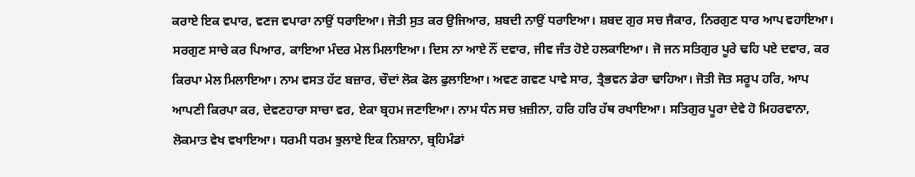ਕਰਾਏ ਇਕ ਵਪਾਰ, ਵਣਜ ਵਪਾਰਾ ਨਾਉਂ ਧਰਾਇਆ। ਜੋਤੀ ਸੁਤ ਕਰ ਉਜਿਆਰ, ਸ਼ਬਦੀ ਨਾਉਂ ਧਰਾਇਆ। ਸ਼ਬਦ ਗੁਰ ਸਚ ਜੈਕਾਰ, ਨਿਰਗੁਣ ਧਾਰ ਆਪ ਵਹਾਇਆ। ਸਰਗੁਣ ਸਾਚੇ ਕਰ ਪਿਆਰ, ਕਾਇਆ ਮੰਦਰ ਮੇਲ ਮਿਲਾਇਆ। ਦਿਸ ਨਾ ਆਏ ਨੌਂ ਦਵਾਰ, ਜੀਵ ਜੰਤ ਹੋਏ ਹਲਕਾਇਆ। ਜੋ ਜਨ ਸਤਿਗੁਰ ਪੂਰੇ ਢਹਿ ਪਏ ਦਵਾਰ, ਕਰ ਕਿਰਪਾ ਮੇਲ ਮਿਲਾਇਆ। ਨਾਮ ਵਸਤ ਹੱਟ ਬਜ਼ਾਰ, ਚੌਦਾਂ ਲੋਕ ਫੋਲ ਫੁਲਾਇਆ। ਅਵਣ ਗਵਣ ਪਾਵੇ ਸਾਰ, ਤ੍ਰੈਭਵਨ ਡੇਰਾ ਢਾਹਿਆ। ਜੋਤੀ ਜੋਤ ਸਰੂਪ ਹਰਿ, ਆਪ ਆਪਣੀ ਕਿਰਪਾ ਕਰ, ਦੇਵਣਹਾਰਾ ਸਾਚਾ ਵਰ, ਏਕਾ ਬ੍ਰਹਮ ਜਣਾਇਆ। ਨਾਮ ਧੰਨ ਸਚ ਖ਼ਜ਼ੀਨਾ, ਹਰਿ ਹਰਿ ਹੱਥ ਰਖਾਇਆ। ਸਤਿਗੁਰ ਪੂਰਾ ਦੇਵੇ ਹੋ ਮਿਹਰਵਾਨਾ, ਲੋਕਮਾਤ ਵੇਖ ਵਖਾਇਆ। ਧਰਮੀ ਧਰਮ ਝੁਲਾਏ ਇਕ ਨਿਸ਼ਾਨਾ, ਬ੍ਰਹਿਮੰਡਾਂ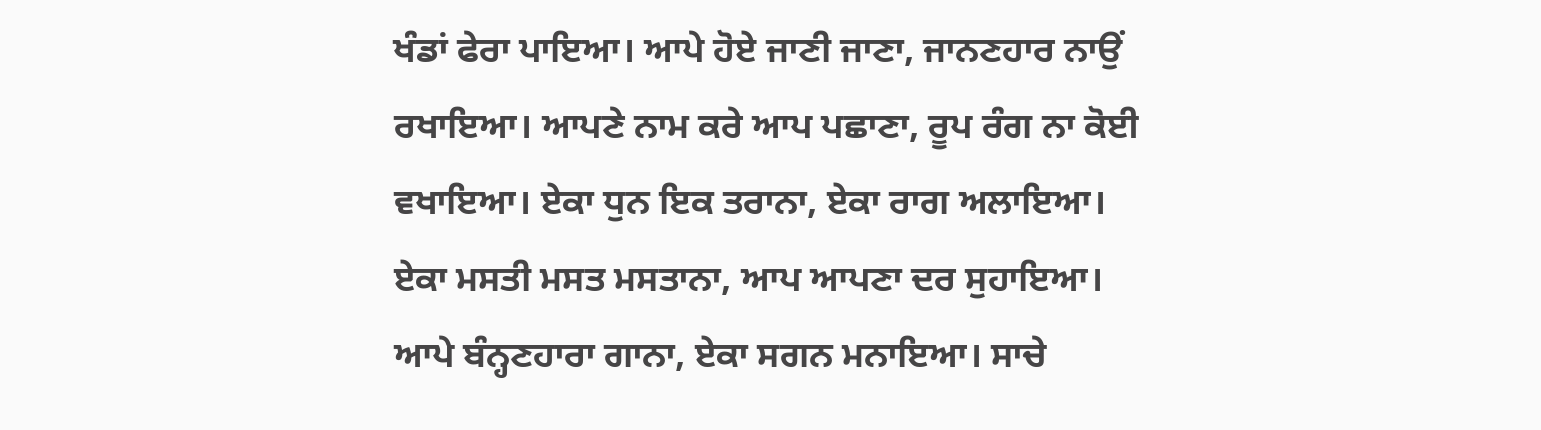ਖੰਡਾਂ ਫੇਰਾ ਪਾਇਆ। ਆਪੇ ਹੋਏ ਜਾਣੀ ਜਾਣਾ, ਜਾਨਣਹਾਰ ਨਾਉਂ ਰਖਾਇਆ। ਆਪਣੇ ਨਾਮ ਕਰੇ ਆਪ ਪਛਾਣਾ, ਰੂਪ ਰੰਗ ਨਾ ਕੋਈ ਵਖਾਇਆ। ਏਕਾ ਧੁਨ ਇਕ ਤਰਾਨਾ, ਏਕਾ ਰਾਗ ਅਲਾਇਆ। ਏਕਾ ਮਸਤੀ ਮਸਤ ਮਸਤਾਨਾ, ਆਪ ਆਪਣਾ ਦਰ ਸੁਹਾਇਆ। ਆਪੇ ਬੰਨ੍ਹਣਹਾਰਾ ਗਾਨਾ, ਏਕਾ ਸਗਨ ਮਨਾਇਆ। ਸਾਚੇ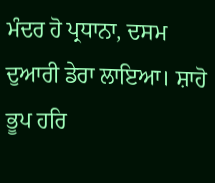ਮੰਦਰ ਹੋ ਪ੍ਰਧਾਨਾ, ਦਸਮ ਦੁਆਰੀ ਡੇਰਾ ਲਾਇਆ। ਸ਼ਾਹੋ ਭੂਪ ਹਰਿ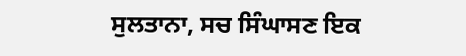ਸੁਲਤਾਨਾ, ਸਚ ਸਿੰਘਾਸਣ ਇਕ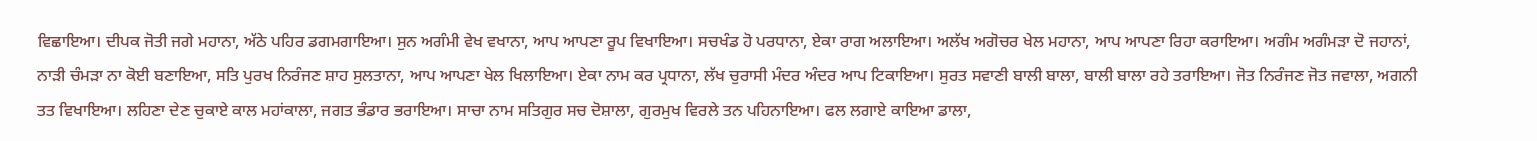ਵਿਛਾਇਆ। ਦੀਪਕ ਜੋਤੀ ਜਗੇ ਮਹਾਨਾ, ਅੱਠੇ ਪਹਿਰ ਡਗਮਗਾਇਆ। ਸੁਨ ਅਗੰਮੀ ਵੇਖ ਵਖਾਨਾ, ਆਪ ਆਪਣਾ ਰੂਪ ਵਿਖਾਇਆ। ਸਚਖੰਡ ਹੋ ਪਰਧਾਨਾ, ਏਕਾ ਰਾਗ ਅਲਾਇਆ। ਅਲੱਖ ਅਗੋਚਰ ਖੇਲ ਮਹਾਨਾ, ਆਪ ਆਪਣਾ ਰਿਹਾ ਕਰਾਇਆ। ਅਗੰਮ ਅਗੰਮੜਾ ਦੋ ਜਹਾਨਾਂ, ਨਾੜੀ ਚੰਮੜਾ ਨਾ ਕੋਈ ਬਣਾਇਆ, ਸਤਿ ਪੁਰਖ ਨਿਰੰਜਣ ਸ਼ਾਹ ਸੁਲਤਾਨਾ, ਆਪ ਆਪਣਾ ਖੇਲ ਖਿਲਾਇਆ। ਏਕਾ ਨਾਮ ਕਰ ਪ੍ਰਧਾਨਾ, ਲੱਖ ਚੁਰਾਸੀ ਮੰਦਰ ਅੰਦਰ ਆਪ ਟਿਕਾਇਆ। ਸੁਰਤ ਸਵਾਣੀ ਬਾਲੀ ਬਾਲਾ, ਬਾਲੀ ਬਾਲਾ ਰਹੇ ਤਰਾਇਆ। ਜੋਤ ਨਿਰੰਜਣ ਜੋਤ ਜਵਾਲਾ, ਅਗਨੀ ਤਤ ਵਿਖਾਇਆ। ਲਹਿਣਾ ਦੇਣ ਚੁਕਾਏ ਕਾਲ ਮਹਾਂਕਾਲਾ, ਜਗਤ ਭੰਡਾਰ ਭਰਾਇਆ। ਸਾਚਾ ਨਾਮ ਸਤਿਗੁਰ ਸਚ ਦੋਸ਼ਾਲਾ, ਗੁਰਮੁਖ ਵਿਰਲੇ ਤਨ ਪਹਿਨਾਇਆ। ਫਲ ਲਗਾਏ ਕਾਇਆ ਡਾਲਾ,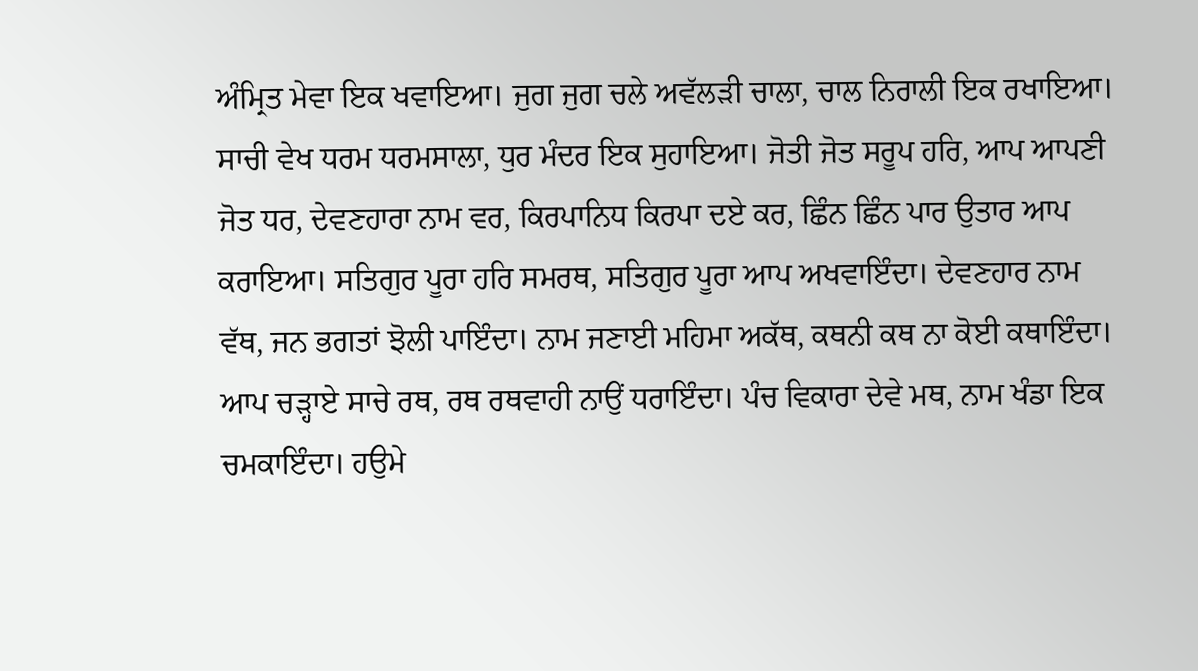ਅੰਮ੍ਰਿਤ ਮੇਵਾ ਇਕ ਖਵਾਇਆ। ਜੁਗ ਜੁਗ ਚਲੇ ਅਵੱਲੜੀ ਚਾਲਾ, ਚਾਲ ਨਿਰਾਲੀ ਇਕ ਰਖਾਇਆ। ਸਾਚੀ ਵੇਖ ਧਰਮ ਧਰਮਸਾਲਾ, ਧੁਰ ਮੰਦਰ ਇਕ ਸੁਹਾਇਆ। ਜੋਤੀ ਜੋਤ ਸਰੂਪ ਹਰਿ, ਆਪ ਆਪਣੀ ਜੋਤ ਧਰ, ਦੇਵਣਹਾਰਾ ਨਾਮ ਵਰ, ਕਿਰਪਾਨਿਧ ਕਿਰਪਾ ਦਏ ਕਰ, ਛਿੰਨ ਛਿੰਨ ਪਾਰ ਉਤਾਰ ਆਪ ਕਰਾਇਆ। ਸਤਿਗੁਰ ਪੂਰਾ ਹਰਿ ਸਮਰਥ, ਸਤਿਗੁਰ ਪੂਰਾ ਆਪ ਅਖਵਾਇੰਦਾ। ਦੇਵਣਹਾਰ ਨਾਮ ਵੱਥ, ਜਨ ਭਗਤਾਂ ਝੋਲੀ ਪਾਇੰਦਾ। ਨਾਮ ਜਣਾਈ ਮਹਿਮਾ ਅਕੱਥ, ਕਥਨੀ ਕਥ ਨਾ ਕੋਈ ਕਥਾਇੰਦਾ। ਆਪ ਚੜ੍ਹਾਏ ਸਾਚੇ ਰਥ, ਰਥ ਰਥਵਾਹੀ ਨਾਉਂ ਧਰਾਇੰਦਾ। ਪੰਚ ਵਿਕਾਰਾ ਦੇਵੇ ਮਥ, ਨਾਮ ਖੰਡਾ ਇਕ ਚਮਕਾਇੰਦਾ। ਹਉਮੇ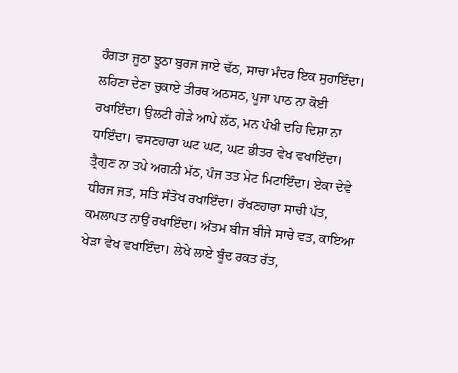ਹੰਗਤਾ ਜੂਠਾ ਝੂਠਾ ਬੁਰਜ ਜਾਏ ਢੱਠ, ਸਾਚਾ ਮੰਦਰ ਇਕ ਸੁਹਾਇੰਦਾ। ਲਹਿਣਾ ਦੇਣਾ ਚੁਕਾਏ ਤੀਰਥ ਅਠਸਠ, ਪੂਜਾ ਪਾਠ ਨਾ ਕੋਈ ਰਖਾਇੰਦਾ। ਉਲਟੀ ਗੇੜੇ ਆਪੇ ਲੱਠ, ਮਨ ਪੰਖੀ ਦਹਿ ਦਿਸ਼ਾ ਨਾ ਧਾਇੰਦਾ। ਵਸਣਹਾਰਾ ਘਟ ਘਟ, ਘਟ ਭੀਤਰ ਵੇਖ ਵਖਾਇੰਦਾ। ਤ੍ਰੈਗੁਣ ਨਾ ਤਪੇ ਅਗਨੀ ਮੱਠ, ਪੰਜ ਤਤ ਮੇਟ ਮਿਟਾਇੰਦਾ। ਏਕਾ ਦੇਵੇ ਧੀਰਜ ਜਤ, ਸਤਿ ਸੰਤੋਖ ਰਖਾਇੰਦਾ। ਰੱਖਣਹਾਰਾ ਸਾਚੀ ਪੱਤ, ਕਮਲਾਪਤ ਨਾਉਂ ਰਖਾਇੰਦਾ। ਅੰਤਮ ਬੀਜ ਬੀਜੇ ਸਾਚੇ ਵਤ, ਕਾਇਆ ਖੇੜਾ ਵੇਖ ਵਖਾਇੰਦਾ। ਲੇਖੇ ਲਾਏ ਬੂੰਦ ਰਕਤ ਰੱਤ,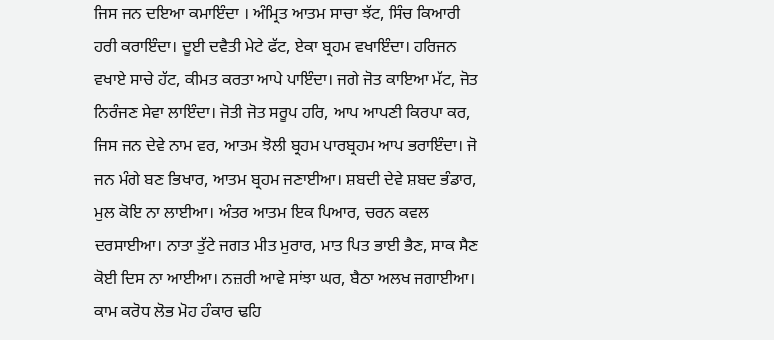ਜਿਸ ਜਨ ਦਇਆ ਕਮਾਇੰਦਾ । ਅੰਮ੍ਰਿਤ ਆਤਮ ਸਾਚਾ ਝੱਟ, ਸਿੰਚ ਕਿਆਰੀ ਹਰੀ ਕਰਾਇੰਦਾ। ਦੂਈ ਦਵੈਤੀ ਮੇਟੇ ਫੱਟ, ਏਕਾ ਬ੍ਰਹਮ ਵਖਾਇੰਦਾ। ਹਰਿਜਨ ਵਖਾਏ ਸਾਚੇ ਹੱਟ, ਕੀਮਤ ਕਰਤਾ ਆਪੇ ਪਾਇੰਦਾ। ਜਗੇ ਜੋਤ ਕਾਇਆ ਮੱਟ, ਜੋਤ ਨਿਰੰਜਣ ਸੇਵਾ ਲਾਇੰਦਾ। ਜੋਤੀ ਜੋਤ ਸਰੂਪ ਹਰਿ, ਆਪ ਆਪਣੀ ਕਿਰਪਾ ਕਰ, ਜਿਸ ਜਨ ਦੇਵੇ ਨਾਮ ਵਰ, ਆਤਮ ਝੋਲੀ ਬ੍ਰਹਮ ਪਾਰਬ੍ਰਹਮ ਆਪ ਭਰਾਇੰਦਾ। ਜੋ ਜਨ ਮੰਗੇ ਬਣ ਭਿਖਾਰ, ਆਤਮ ਬ੍ਰਹਮ ਜਣਾਈਆ। ਸ਼ਬਦੀ ਦੇਵੇ ਸ਼ਬਦ ਭੰਡਾਰ, ਮੁਲ ਕੋਇ ਨਾ ਲਾਈਆ। ਅੰਤਰ ਆਤਮ ਇਕ ਪਿਆਰ, ਚਰਨ ਕਵਲ ਦਰਸਾਈਆ। ਨਾਤਾ ਤੁੱਟੇ ਜਗਤ ਮੀਤ ਮੁਰਾਰ, ਮਾਤ ਪਿਤ ਭਾਈ ਭੈਣ, ਸਾਕ ਸੈਣ ਕੋਈ ਦਿਸ ਨਾ ਆਈਆ। ਨਜ਼ਰੀ ਆਵੇ ਸਾਂਝਾ ਘਰ, ਬੈਠਾ ਅਲਖ ਜਗਾਈਆ। ਕਾਮ ਕਰੋਧ ਲੋਭ ਮੋਹ ਹੰਕਾਰ ਢਹਿ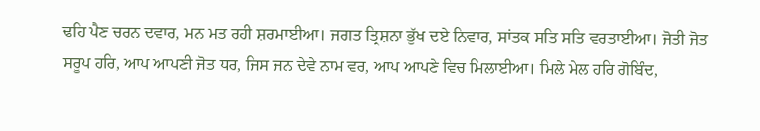ਢਹਿ ਪੈਣ ਚਰਨ ਦਵਾਰ, ਮਨ ਮਤ ਰਹੀ ਸ਼ਰਮਾਈਆ। ਜਗਤ ਤ੍ਰਿਸ਼ਨਾ ਭੁੱਖ ਦਏ ਨਿਵਾਰ, ਸਾਂਤਕ ਸਤਿ ਸਤਿ ਵਰਤਾਈਆ। ਜੋਤੀ ਜੋਤ ਸਰੂਪ ਹਰਿ, ਆਪ ਆਪਣੀ ਜੋਤ ਧਰ, ਜਿਸ ਜਨ ਦੇਵੇ ਨਾਮ ਵਰ, ਆਪ ਆਪਣੇ ਵਿਚ ਮਿਲਾਈਆ। ਮਿਲੇ ਮੇਲ ਹਰਿ ਗੋਬਿੰਦ,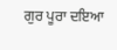ਗੁਰ ਪੂਰਾ ਦਇਆ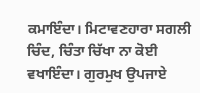ਕਮਾਇੰਦਾ। ਮਿਟਾਵਣਹਾਰਾ ਸਗਲੀ ਚਿੰਦ, ਚਿੰਤਾ ਚਿੱਖਾ ਨਾ ਕੋਈ ਵਖਾਇੰਦਾ। ਗੁਰਮੁਖ ਉਪਜਾਏ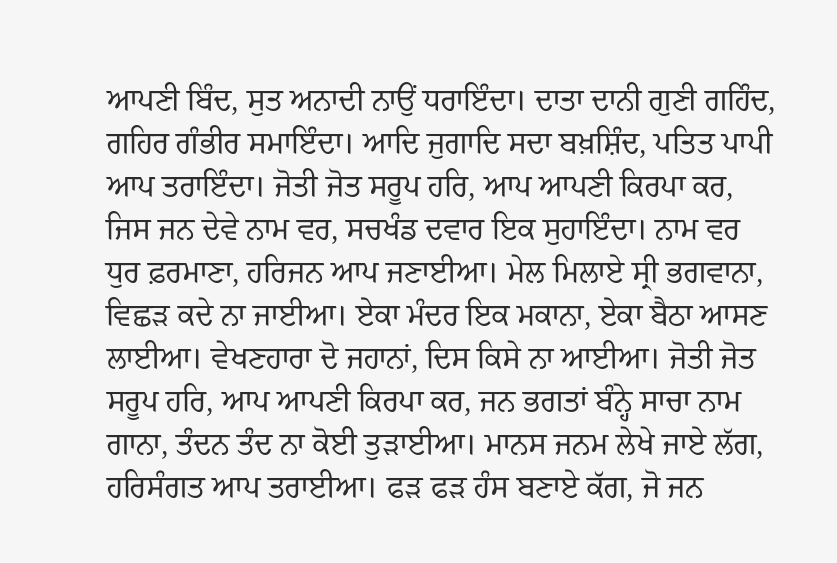ਆਪਣੀ ਬਿੰਦ, ਸੁਤ ਅਨਾਦੀ ਨਾਉਂ ਧਰਾਇੰਦਾ। ਦਾਤਾ ਦਾਨੀ ਗੁਣੀ ਗਹਿੰਦ, ਗਹਿਰ ਗੰਭੀਰ ਸਮਾਇੰਦਾ। ਆਦਿ ਜੁਗਾਦਿ ਸਦਾ ਬਖ਼ਸ਼ਿੰਦ, ਪਤਿਤ ਪਾਪੀ ਆਪ ਤਰਾਇੰਦਾ। ਜੋਤੀ ਜੋਤ ਸਰੂਪ ਹਰਿ, ਆਪ ਆਪਣੀ ਕਿਰਪਾ ਕਰ, ਜਿਸ ਜਨ ਦੇਵੇ ਨਾਮ ਵਰ, ਸਚਖੰਡ ਦਵਾਰ ਇਕ ਸੁਹਾਇੰਦਾ। ਨਾਮ ਵਰ ਧੁਰ ਫ਼ਰਮਾਣਾ, ਹਰਿਜਨ ਆਪ ਜਣਾਈਆ। ਮੇਲ ਮਿਲਾਏ ਸ੍ਰੀ ਭਗਵਾਨਾ, ਵਿਛੜ ਕਦੇ ਨਾ ਜਾਈਆ। ਏਕਾ ਮੰਦਰ ਇਕ ਮਕਾਨਾ, ਏਕਾ ਬੈਠਾ ਆਸਣ ਲਾਈਆ। ਵੇਖਣਹਾਰਾ ਦੋ ਜਹਾਨਾਂ, ਦਿਸ ਕਿਸੇ ਨਾ ਆਈਆ। ਜੋਤੀ ਜੋਤ ਸਰੂਪ ਹਰਿ, ਆਪ ਆਪਣੀ ਕਿਰਪਾ ਕਰ, ਜਨ ਭਗਤਾਂ ਬੰਨ੍ਹੇ ਸਾਚਾ ਨਾਮ ਗਾਨਾ, ਤੰਦਨ ਤੰਦ ਨਾ ਕੋਈ ਤੁੜਾਈਆ। ਮਾਨਸ ਜਨਮ ਲੇਖੇ ਜਾਏ ਲੱਗ, ਹਰਿਸੰਗਤ ਆਪ ਤਰਾਈਆ। ਫੜ ਫੜ ਹੰਸ ਬਣਾਏ ਕੱਗ, ਜੋ ਜਨ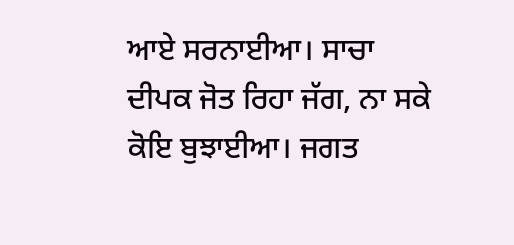ਆਏ ਸਰਨਾਈਆ। ਸਾਚਾ ਦੀਪਕ ਜੋਤ ਰਿਹਾ ਜੱਗ, ਨਾ ਸਕੇ ਕੋਇ ਬੁਝਾਈਆ। ਜਗਤ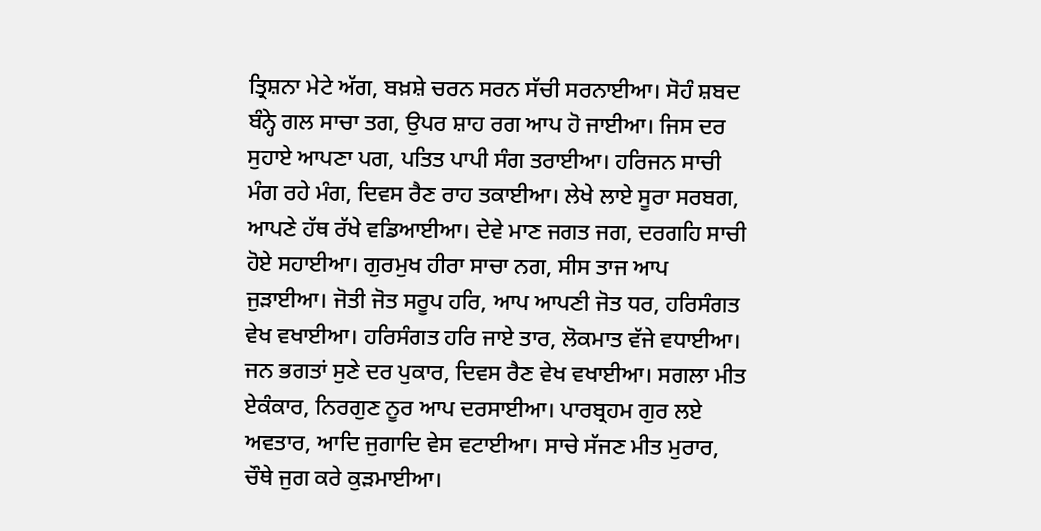ਤ੍ਰਿਸ਼ਨਾ ਮੇਟੇ ਅੱਗ, ਬਖ਼ਸ਼ੇ ਚਰਨ ਸਰਨ ਸੱਚੀ ਸਰਨਾਈਆ। ਸੋਹੰ ਸ਼ਬਦ ਬੰਨ੍ਹੇ ਗਲ ਸਾਚਾ ਤਗ, ਉਪਰ ਸ਼ਾਹ ਰਗ ਆਪ ਹੋ ਜਾਈਆ। ਜਿਸ ਦਰ ਸੁਹਾਏ ਆਪਣਾ ਪਗ, ਪਤਿਤ ਪਾਪੀ ਸੰਗ ਤਰਾਈਆ। ਹਰਿਜਨ ਸਾਚੀ ਮੰਗ ਰਹੇ ਮੰਗ, ਦਿਵਸ ਰੈਣ ਰਾਹ ਤਕਾਈਆ। ਲੇਖੇ ਲਾਏ ਸੂਰਾ ਸਰਬਗ, ਆਪਣੇ ਹੱਥ ਰੱਖੇ ਵਡਿਆਈਆ। ਦੇਵੇ ਮਾਣ ਜਗਤ ਜਗ, ਦਰਗਹਿ ਸਾਚੀ ਹੋਏ ਸਹਾਈਆ। ਗੁਰਮੁਖ ਹੀਰਾ ਸਾਚਾ ਨਗ, ਸੀਸ ਤਾਜ ਆਪ ਜੁੜਾਈਆ। ਜੋਤੀ ਜੋਤ ਸਰੂਪ ਹਰਿ, ਆਪ ਆਪਣੀ ਜੋਤ ਧਰ, ਹਰਿਸੰਗਤ ਵੇਖ ਵਖਾਈਆ। ਹਰਿਸੰਗਤ ਹਰਿ ਜਾਏ ਤਾਰ, ਲੋਕਮਾਤ ਵੱਜੇ ਵਧਾਈਆ। ਜਨ ਭਗਤਾਂ ਸੁਣੇ ਦਰ ਪੁਕਾਰ, ਦਿਵਸ ਰੈਣ ਵੇਖ ਵਖਾਈਆ। ਸਗਲਾ ਮੀਤ ਏਕੰਕਾਰ, ਨਿਰਗੁਣ ਨੂਰ ਆਪ ਦਰਸਾਈਆ। ਪਾਰਬ੍ਰਹਮ ਗੁਰ ਲਏ ਅਵਤਾਰ, ਆਦਿ ਜੁਗਾਦਿ ਵੇਸ ਵਟਾਈਆ। ਸਾਚੇ ਸੱਜਣ ਮੀਤ ਮੁਰਾਰ, ਚੌਥੇ ਜੁਗ ਕਰੇ ਕੁੜਮਾਈਆ।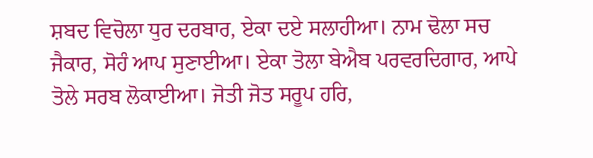ਸ਼ਬਦ ਵਿਚੋਲਾ ਧੁਰ ਦਰਬਾਰ, ਏਕਾ ਦਏ ਸਲਾਹੀਆ। ਨਾਮ ਢੋਲਾ ਸਚ ਜੈਕਾਰ, ਸੋਹੰ ਆਪ ਸੁਣਾਈਆ। ਏਕਾ ਤੋਲਾ ਬੇਐਬ ਪਰਵਰਦਿਗਾਰ, ਆਪੇ ਤੋਲੇ ਸਰਬ ਲੋਕਾਈਆ। ਜੋਤੀ ਜੋਤ ਸਰੂਪ ਹਰਿ,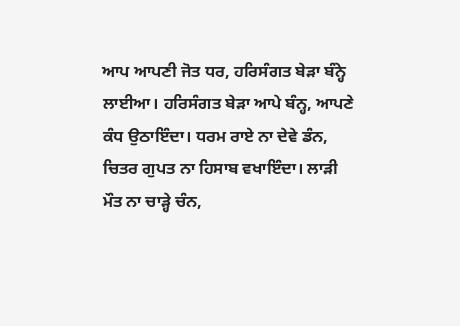ਆਪ ਆਪਣੀ ਜੋਤ ਧਰ, ਹਰਿਸੰਗਤ ਬੇੜਾ ਬੰਨ੍ਹੇ ਲਾਈਆ। ਹਰਿਸੰਗਤ ਬੇੜਾ ਆਪੇ ਬੰਨ੍ਹ, ਆਪਣੇ ਕੰਧ ਉਠਾਇੰਦਾ। ਧਰਮ ਰਾਏ ਨਾ ਦੇਵੇ ਡੰਨ, ਚਿਤਰ ਗੁਪਤ ਨਾ ਹਿਸਾਬ ਵਖਾਇੰਦਾ। ਲਾੜੀ ਮੌਤ ਨਾ ਚਾੜ੍ਹੇ ਚੰਨ,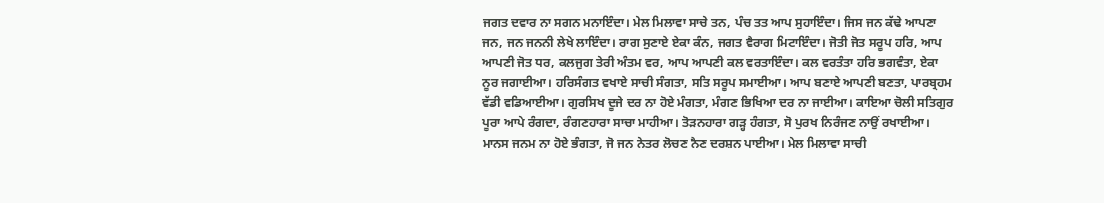ਜਗਤ ਦਵਾਰ ਨਾ ਸਗਨ ਮਨਾਇੰਦਾ। ਮੇਲ ਮਿਲਾਵਾ ਸਾਚੇ ਤਨ, ਪੰਚ ਤਤ ਆਪ ਸੁਹਾਇੰਦਾ। ਜਿਸ ਜਨ ਕੱਢੇ ਆਪਣਾ ਜਨ, ਜਨ ਜਨਨੀ ਲੇਖੇ ਲਾਇੰਦਾ। ਰਾਗ ਸੁਣਾਏ ਏਕਾ ਕੰਨ, ਜਗਤ ਵੈਰਾਗ ਮਿਟਾਇੰਦਾ। ਜੋਤੀ ਜੋਤ ਸਰੂਪ ਹਰਿ, ਆਪ ਆਪਣੀ ਜੋਤ ਧਰ, ਕਲਜੁਗ ਤੇਰੀ ਅੰਤਮ ਵਰ, ਆਪ ਆਪਣੀ ਕਲ ਵਰਤਾਇੰਦਾ। ਕਲ ਵਰਤੰਤਾ ਹਰਿ ਭਗਵੰਤਾ, ਏਕਾ ਨੂਰ ਜਗਾਈਆ। ਹਰਿਸੰਗਤ ਵਖਾਏ ਸਾਚੀ ਸੰਗਤਾ, ਸਤਿ ਸਰੂਪ ਸਮਾਈਆ। ਆਪ ਬਣਾਏ ਆਪਣੀ ਬਣਤਾ, ਪਾਰਬ੍ਰਹਮ ਵੱਡੀ ਵਡਿਆਈਆ। ਗੁਰਸਿਖ ਦੂਜੇ ਦਰ ਨਾ ਹੋਏ ਮੰਗਤਾ, ਮੰਗਣ ਭਿਖਿਆ ਦਰ ਨਾ ਜਾਈਆ। ਕਾਇਆ ਚੋਲੀ ਸਤਿਗੁਰ ਪੂਰਾ ਆਪੇ ਰੰਗਦਾ, ਰੰਗਣਹਾਰਾ ਸਾਚਾ ਮਾਹੀਆ। ਤੋੜਨਹਾਰਾ ਗੜ੍ਹ ਹੰਗਤਾ, ਸੋ ਪੁਰਖ ਨਿਰੰਜਣ ਨਾਉਂ ਰਖਾਈਆ। ਮਾਨਸ ਜਨਮ ਨਾ ਹੋਏ ਭੰਗਤਾ, ਜੋ ਜਨ ਨੇਤਰ ਲੋਚਣ ਨੈਣ ਦਰਸ਼ਨ ਪਾਈਆ। ਮੇਲ ਮਿਲਾਵਾ ਸਾਚੀ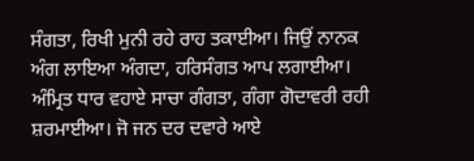ਸੰਗਤਾ, ਰਿਖੀ ਮੁਨੀ ਰਹੇ ਰਾਹ ਤਕਾਈਆ। ਜਿਉਂ ਨਾਨਕ ਅੰਗ ਲਾਇਆ ਅੰਗਦਾ, ਹਰਿਸੰਗਤ ਆਪ ਲਗਾਈਆ। ਅੰਮ੍ਰਿਤ ਧਾਰ ਵਹਾਏ ਸਾਚਾ ਗੰਗਤਾ, ਗੰਗਾ ਗੋਦਾਵਰੀ ਰਹੀ ਸ਼ਰਮਾਈਆ। ਜੋ ਜਨ ਦਰ ਦਵਾਰੇ ਆਏ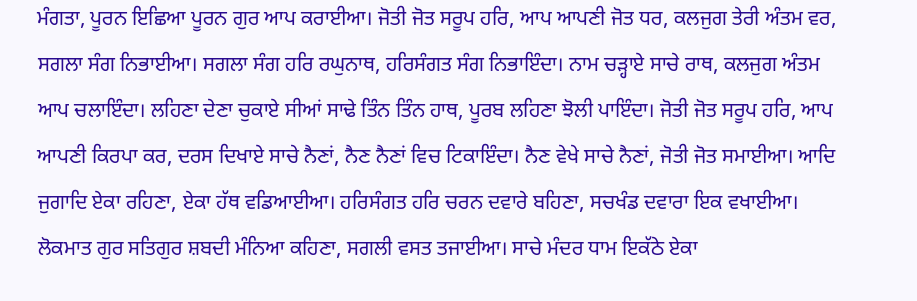ਮੰਗਤਾ, ਪੂਰਨ ਇਛਿਆ ਪੂਰਨ ਗੁਰ ਆਪ ਕਰਾਈਆ। ਜੋਤੀ ਜੋਤ ਸਰੂਪ ਹਰਿ, ਆਪ ਆਪਣੀ ਜੋਤ ਧਰ, ਕਲਜੁਗ ਤੇਰੀ ਅੰਤਮ ਵਰ, ਸਗਲਾ ਸੰਗ ਨਿਭਾਈਆ। ਸਗਲਾ ਸੰਗ ਹਰਿ ਰਘੁਨਾਥ, ਹਰਿਸੰਗਤ ਸੰਗ ਨਿਭਾਇੰਦਾ। ਨਾਮ ਚੜ੍ਹਾਏ ਸਾਚੇ ਰਾਥ, ਕਲਜੁਗ ਅੰਤਮ ਆਪ ਚਲਾਇੰਦਾ। ਲਹਿਣਾ ਦੇਣਾ ਚੁਕਾਏ ਸੀਆਂ ਸਾਢੇ ਤਿੰਨ ਤਿੰਨ ਹਾਥ, ਪੂਰਬ ਲਹਿਣਾ ਝੋਲੀ ਪਾਇੰਦਾ। ਜੋਤੀ ਜੋਤ ਸਰੂਪ ਹਰਿ, ਆਪ ਆਪਣੀ ਕਿਰਪਾ ਕਰ, ਦਰਸ ਦਿਖਾਏ ਸਾਚੇ ਨੈਣਾਂ, ਨੈਣ ਨੈਣਾਂ ਵਿਚ ਟਿਕਾਇੰਦਾ। ਨੈਣ ਵੇਖੇ ਸਾਚੇ ਨੈਣਾਂ, ਜੋਤੀ ਜੋਤ ਸਮਾਈਆ। ਆਦਿ ਜੁਗਾਦਿ ਏਕਾ ਰਹਿਣਾ, ਏਕਾ ਹੱਥ ਵਡਿਆਈਆ। ਹਰਿਸੰਗਤ ਹਰਿ ਚਰਨ ਦਵਾਰੇ ਬਹਿਣਾ, ਸਚਖੰਡ ਦਵਾਰਾ ਇਕ ਵਖਾਈਆ। ਲੋਕਮਾਤ ਗੁਰ ਸਤਿਗੁਰ ਸ਼ਬਦੀ ਮੰਨਿਆ ਕਹਿਣਾ, ਸਗਲੀ ਵਸਤ ਤਜਾਈਆ। ਸਾਚੇ ਮੰਦਰ ਧਾਮ ਇਕੱਠੇ ਏਕਾ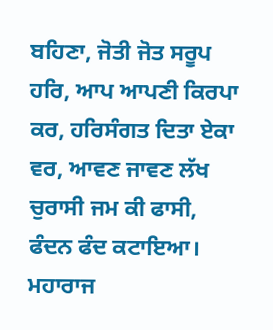ਬਹਿਣਾ, ਜੋਤੀ ਜੋਤ ਸਰੂਪ ਹਰਿ, ਆਪ ਆਪਣੀ ਕਿਰਪਾ ਕਰ, ਹਰਿਸੰਗਤ ਦਿਤਾ ਏਕਾ ਵਰ, ਆਵਣ ਜਾਵਣ ਲੱਖ ਚੁਰਾਸੀ ਜਮ ਕੀ ਫਾਸੀ, ਫੰਦਨ ਫੰਦ ਕਟਾਇਆ। ਮਹਾਰਾਜ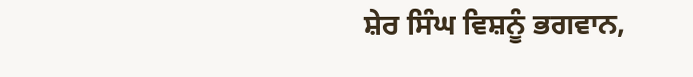ਸ਼ੇਰ ਸਿੰਘ ਵਿਸ਼ਨੂੰ ਭਗਵਾਨ,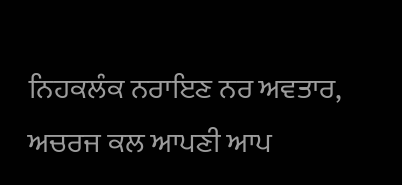ਨਿਹਕਲੰਕ ਨਰਾਇਣ ਨਰ ਅਵਤਾਰ, ਅਚਰਜ ਕਲ ਆਪਣੀ ਆਪ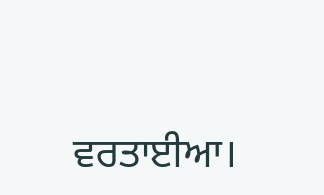ਵਰਤਾਈਆ।